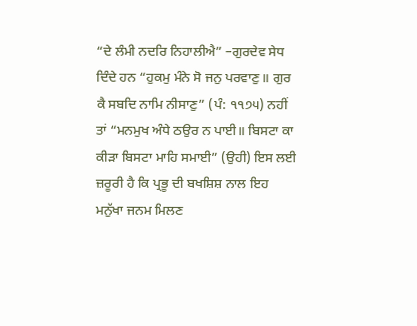“ਦੇ ਲੰਮੀ ਨਦਰਿ ਨਿਹਾਲੀਐ” –ਗੁਰਦੇਵ ਸੇਧ ਦਿੰਦੇ ਹਨ “ਹੁਕਮੁ ਮੰਨੇ ਸੋ ਜਨੁ ਪਰਵਾਣੁ॥ ਗੁਰ ਕੈ ਸਬਦਿ ਨਾਮਿ ਨੀਸਾਣੁ” (ਪੰ: ੧੧੭੫) ਨਹੀਂ ਤਾਂ “ਮਨਮੁਖ ਅੰਧੇ ਠਉਰ ਨ ਪਾਈ॥ ਬਿਸਟਾ ਕਾ ਕੀੜਾ ਬਿਸਟਾ ਮਾਹਿ ਸਮਾਈ” (ਉਹੀ) ਇਸ ਲਈ ਜ਼ਰੂਰੀ ਹੈ ਕਿ ਪ੍ਰਭੂ ਦੀ ਬਖਸ਼ਿਸ਼ ਨਾਲ ਇਹ ਮਨੁੱਖਾ ਜਨਮ ਮਿਲਣ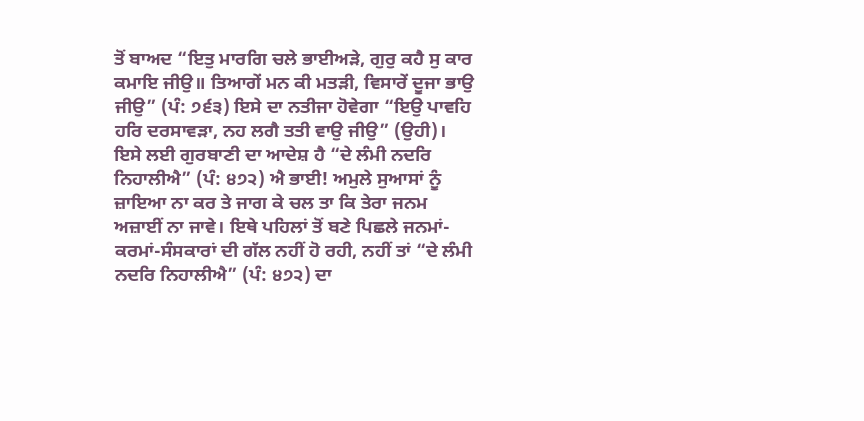ਤੋਂ ਬਾਅਦ “ਇਤੁ ਮਾਰਗਿ ਚਲੇ ਭਾਈਅੜੇ, ਗੁਰੁ ਕਹੈ ਸੁ ਕਾਰ ਕਮਾਇ ਜੀਉ॥ ਤਿਆਗੇਂ ਮਨ ਕੀ ਮਤੜੀ, ਵਿਸਾਰੇਂ ਦੂਜਾ ਭਾਉ ਜੀਉ” (ਪੰ: ੭੬੩) ਇਸੇ ਦਾ ਨਤੀਜਾ ਹੋਵੇਗਾ “ਇਉ ਪਾਵਹਿ ਹਰਿ ਦਰਸਾਵੜਾ, ਨਹ ਲਗੈ ਤਤੀ ਵਾਉ ਜੀਉ” (ਉਹੀ)। ਇਸੇ ਲਈ ਗੁਰਬਾਣੀ ਦਾ ਆਦੇਸ਼ ਹੈ “ਦੇ ਲੰਮੀ ਨਦਰਿ ਨਿਹਾਲੀਐ” (ਪੰ: ੪੭੨) ਐ ਭਾਈ! ਅਮੁਲੇ ਸੁਆਸਾਂ ਨੂੰ ਜ਼ਾਇਆ ਨਾ ਕਰ ਤੇ ਜਾਗ ਕੇ ਚਲ ਤਾ ਕਿ ਤੇਰਾ ਜਨਮ ਅਜ਼ਾਈਂ ਨਾ ਜਾਵੇ। ਇਥੇ ਪਹਿਲਾਂ ਤੋਂ ਬਣੇ ਪਿਛਲੇ ਜਨਮਾਂ-ਕਰਮਾਂ-ਸੰਸਕਾਰਾਂ ਦੀ ਗੱਲ ਨਹੀਂ ਹੋ ਰਹੀ, ਨਹੀਂ ਤਾਂ “ਦੇ ਲੰਮੀ ਨਦਰਿ ਨਿਹਾਲੀਐ” (ਪੰ: ੪੭੨) ਦਾ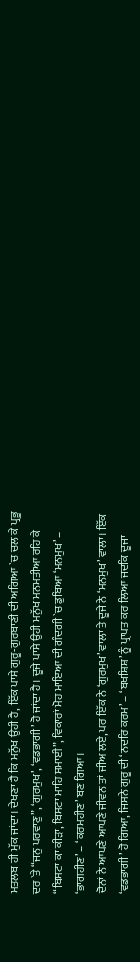ਮਤਲਬ ਹੀ ਮੁੱਕ ਜਾਂਦਾ। ਦੇਖਣਾ ਹੈ ਕਿ ਮਨੁੱਖ ਉਹੀ ਹੈ, ਇੱਕ ਪਾਸੇ ਗੁਰੂ-ਗੁਰਬਾਣੀ ਦੀ ਅਗਿਆ `ਚ ਚਲ ਕੇ ਪ੍ਰਭੂ ਦਰ `ਤੇ “ਜਨੁ ਪਰਵਾਣੁ”, ‘ਗੁਰਮੁਖ’, ‘ਵਡਭਾਗੀ’ ਹੋ ਜਾਂਦਾ ਹੈ। ਦੂਜੇ ਪਾਸੇ ਉਹੀ ਮਨੁੱਖ ਮਨਮਤੀਆ ਰਹਿ ਕੇ “ਬਿਸਟਾ ਕਾ ਕੀੜਾ, ਬਿਸਟਾ ਮਾਹਿ ਸਮਾਈ”, ਵਿਕਾਰਾਂ ਮੋਹ ਮਾਇਆ ਦੀ ਗੰਦਗੀ `ਚ ਡੁਬਿਆ ‘ਮਨਮੁਖ’ – ‘ਭਾਗਹੀਣ’ – ‘ਕਰਮਹੀਣ’ ਬਣ ਗਿਆ।
ਦੋਨਾਂ ਨੇ ਆਪਣੇ ਆਪਣੇ ਜੀਵਨ ਤਾਂ ਜੀਅ ਲਏ, ਪਰ ਇੱਕ ਨੇ ‘ਗੁਰਮੁਖ’ ਵਾਲਾ ਤੇ ਦੂਜੇ ਨੇ ‘ਮਨਮੁਖ’ ਵਾਲਾ। ਇੱਕ ‘ਵਡਭਾਗੀ’ ਹੋ ਗਿਆ, ਜਿਸਨੇ ਗੁਰੂ ਦੀ ‘ਨਦਰਿ ਕਰਮ’ – ‘ਬਖਸ਼ਿਸ਼’ ਨੂੰ ਪ੍ਰਾਪਤ ਕਰ ਲਿਆ ਜਦਕਿ ਦੂਜਾ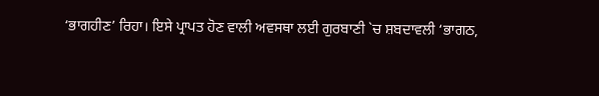‘ਭਾਗਹੀਣ’ ਰਿਹਾ। ਇਸੇ ਪ੍ਰਾਪਤ ਹੋਣ ਵਾਲੀ ਅਵਸਥਾ ਲਈ ਗੁਰਬਾਣੀ `ਚ ਸ਼ਬਦਾਵਲੀ ‘ਭਾਗਠ,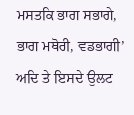ਮਸਤਕਿ ਭਾਗ ਸਭਾਗੇ, ਭਾਗ ਮਥੋਰੀ, ਵਡਭਾਗੀ’ ਅਦਿ ਤੇ ਇਸਦੇ ਉਲਟ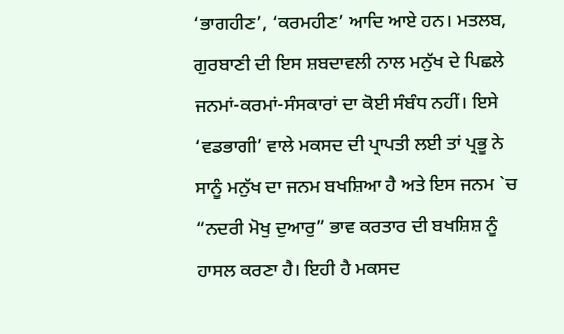‘ਭਾਗਹੀਣ’, ‘ਕਰਮਹੀਣ’ ਆਦਿ ਆਏ ਹਨ। ਮਤਲਬ, ਗੁਰਬਾਣੀ ਦੀ ਇਸ ਸ਼ਬਦਾਵਲੀ ਨਾਲ ਮਨੁੱਖ ਦੇ ਪਿਛਲੇ ਜਨਮਾਂ-ਕਰਮਾਂ-ਸੰਸਕਾਰਾਂ ਦਾ ਕੋਈ ਸੰਬੰਧ ਨਹੀਂ। ਇਸੇ ‘ਵਡਭਾਗੀ’ ਵਾਲੇ ਮਕਸਦ ਦੀ ਪ੍ਰਾਪਤੀ ਲਈ ਤਾਂ ਪ੍ਰਭੂ ਨੇ ਸਾਨੂੰ ਮਨੁੱਖ ਦਾ ਜਨਮ ਬਖਸ਼ਿਆ ਹੈ ਅਤੇ ਇਸ ਜਨਮ `ਚ “ਨਦਰੀ ਮੋਖੁ ਦੁਆਰੁ” ਭਾਵ ਕਰਤਾਰ ਦੀ ਬਖਸ਼ਿਸ਼ ਨੂੰ ਹਾਸਲ ਕਰਣਾ ਹੈ। ਇਹੀ ਹੈ ਮਕਸਦ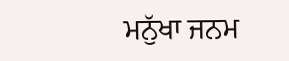ਮਨੁੱਖਾ ਜਨਮ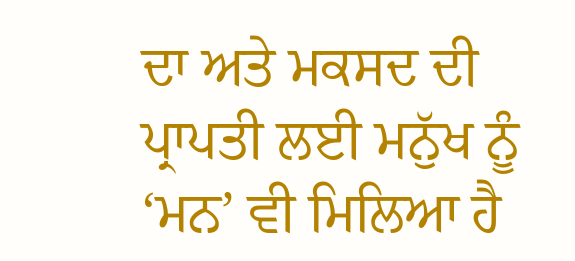ਦਾ ਅਤੇ ਮਕਸਦ ਦੀ ਪ੍ਰਾਪਤੀ ਲਈ ਮਨੁੱਖ ਨੂੰ ‘ਮਨ’ ਵੀ ਮਿਲਿਆ ਹੈ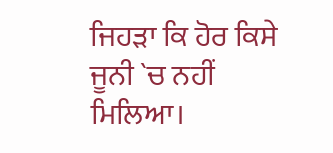ਜਿਹੜਾ ਕਿ ਹੋਰ ਕਿਸੇ ਜੂਨੀ `ਚ ਨਹੀਂ ਮਿਲਿਆ।